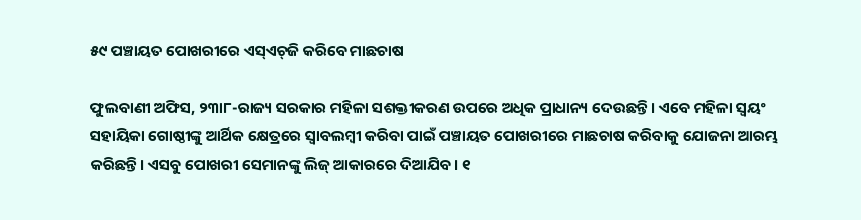୫୯ ପଞ୍ଚାୟତ ପୋଖରୀରେ ଏସ୍‌ଏଚ୍‌ଜି କରିବେ ମାଛଚାଷ

ଫୁଲବାଣୀ ଅଫିସ, ୨୩ା୮-ରାଜ୍ୟ ସରକାର ମହିଳା ସଶକ୍ତୀକରଣ ଉପରେ ଅଧିକ ପ୍ରାଧାନ୍ୟ ଦେଉଛନ୍ତି। ଏବେ ମହିଳା ସ୍ବୟଂ ସହାୟିକା ଗୋଷ୍ଠୀଙ୍କୁ ଆର୍ଥିକ କ୍ଷେତ୍ରରେ ସ୍ବାବଲମ୍ବୀ କରିବା ପାଇଁ ପଞ୍ଚାୟତ ପୋଖରୀରେ ମାଛଚାଷ କରିବାକୁ ଯୋଜନା ଆରମ୍ଭ କରିଛନ୍ତି। ଏସବୁ ପୋଖରୀ ସେମାନଙ୍କୁ ଲିଜ୍‌ ଆକାରରେ ଦିଆଯିବ। ୧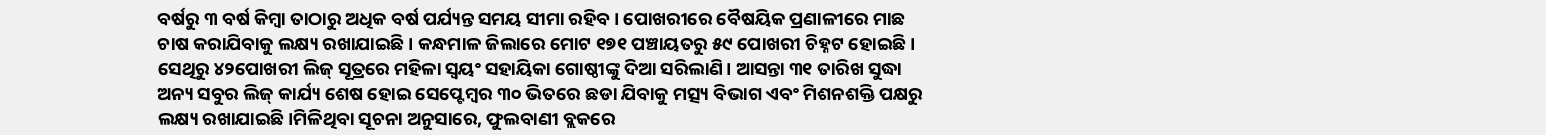ବର୍ଷରୁ ୩ ବର୍ଷ କିମ୍ବା ତାଠାରୁ ଅଧିକ ବର୍ଷ ପର୍ଯ୍ୟନ୍ତ ସମୟ ସୀମା ରହିବ। ପୋଖରୀରେ ବୈଷୟିକ ପ୍ରଣାଳୀରେ ମାଛ ଚାଷ କରାଯିବାକୁ ଲକ୍ଷ୍ୟ ରଖାଯାଇଛି। କନ୍ଧମାଳ ଜିଲାରେ ମୋଟ ୧୭୧ ପଞ୍ଚାୟତରୁ ୫୯ ପୋଖରୀ ଚିହ୍ନଟ ହୋଇଛି। ସେଥିରୁ ୪୨ପୋଖରୀ ଲିଜ୍‌ ସୂତ୍ରରେ ମହିଳା ସ୍ବୟଂ ସହାୟିକା ଗୋଷ୍ଠୀଙ୍କୁ ଦିଆ ସରିଲାଣି। ଆସନ୍ତା ୩୧ ତାରିଖ ସୁଦ୍ଧା ଅନ୍ୟ ସବୁର ଲିଜ୍‌ କାର୍ଯ୍ୟ ଶେଷ ହୋଇ ସେପ୍ଟେମ୍ବର ୩୦ ଭିତରେ ଛଡା ଯିବାକୁ ମତ୍ସ୍ୟ ବିଭାଗ ଏବଂ ମିଶନଶକ୍ତି ପକ୍ଷରୁ ଲକ୍ଷ୍ୟ ରଖାଯାଇଛି।ମିଳିଥିବା ସୂଚନା ଅନୁସାରେ, ଫୁଲବାଣୀ ବ୍ଲକରେ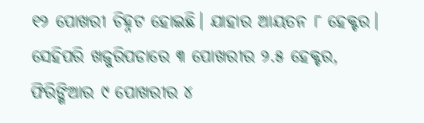୧୨ ପୋଖରୀ ଚିହ୍ନଟ ହୋଇଛି। ଯାହାର ଆୟତନ ୮ ହେକ୍ଟର। ସେହିପରି ଖଜୁରିପଡାରେ ୩ ପୋଖରୀର ୨.୫ ହେକ୍ଟର, ଫିରିଙ୍ଗିଆର ୯ ପୋଖରୀର ୪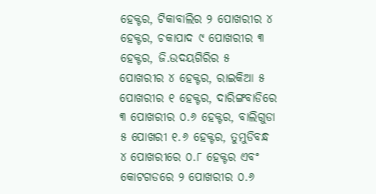ହେକ୍ଟର, ଟିକାବାଲିର ୨ ପୋଖରୀର ୪ ହେକ୍ଟର, ଚକାପାଦ ୯ ପୋଖରୀର ୩ ହେକ୍ଟର, ଜି.ଉଦୟଗିରିର ୫ ପୋଖରୀର ୪ ହେକ୍ଟର, ରାଇକିଆ ୫ ପୋଖରୀର ୧ ହେକ୍ଟର, ଦାରିଙ୍ଗବାଡିରେ ୩ ପୋଖରୀର ୦.୬ ହେକ୍ଟର, ବାଲିଗୁଡା ୫ ପୋଖରୀ ୧.୬ ହେକ୍ଟର, ତୁମୁଡିବନ୍ଧ ୪ ପୋଖରୀରେ ୦.୮ ହେକ୍ଟର ଏବଂ କୋଟଗଡରେ ୨ ପୋଖରୀର ୦.୬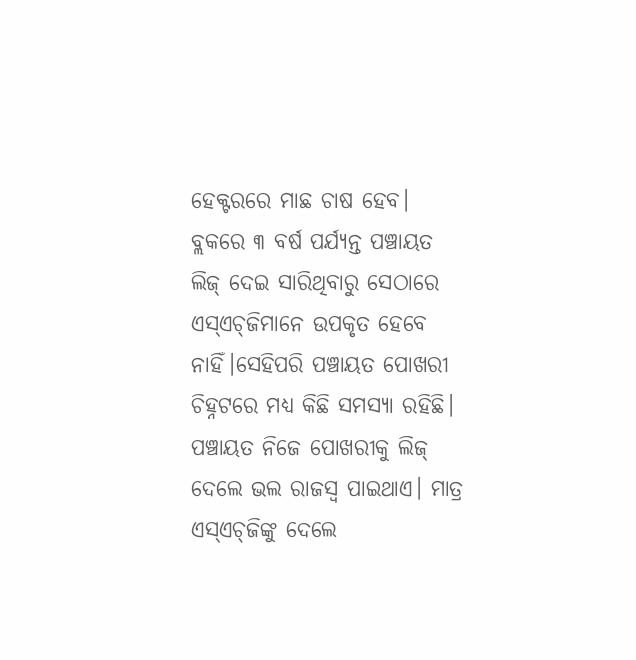ହେକ୍ଟରରେ ମାଛ ଚାଷ ହେବ। ବ୍ଲକରେ ୩ ବର୍ଷ ପର୍ଯ୍ୟନ୍ତ ପଞ୍ଚାୟତ ଲିଜ୍‌ ଦେଇ ସାରିଥିବାରୁ ସେଠାରେ ଏସ୍‌ଏଚ୍‌ଜିମାନେ ଉପକୃତ ହେବେ ନାହିଁ।ସେହିପରି ପଞ୍ଚାୟତ ପୋଖରୀ ଚିହ୍ନଟରେ ମଧ୍ୟ କିଛି ସମସ୍ୟା ରହିଛି। ପଞ୍ଚାୟତ ନିଜେ ପୋଖରୀକୁ ଲିଜ୍‌ ଦେଲେ ଭଲ ରାଜସ୍ବ ପାଇଥାଏ। ମାତ୍ର ଏସ୍‌ଏଚ୍‌ଜିଙ୍କୁ ଦେଲେ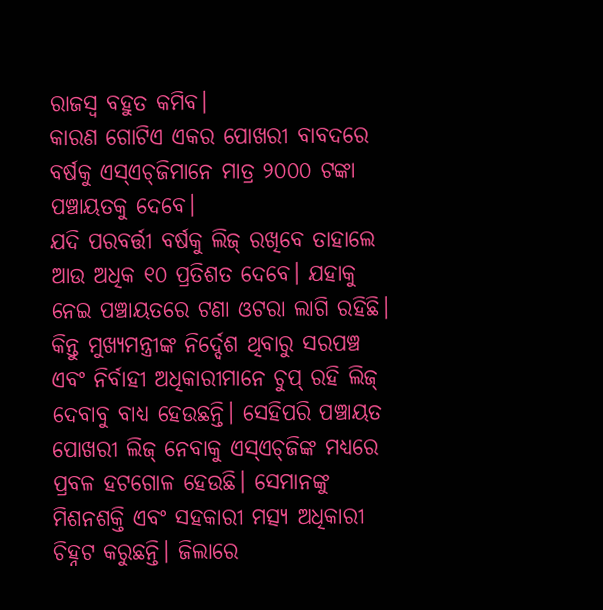ରାଜସ୍ବ ବହୁତ କମିବ।
କାରଣ ଗୋଟିଏ ଏକର ପୋଖରୀ ବାବଦରେ ବର୍ଷକୁ ଏସ୍‌ଏଚ୍‌ଜିମାନେ ମାତ୍ର ୨୦୦୦ ଟଙ୍କା ପଞ୍ଚାୟତକୁ ଦେବେ।
ଯଦି ପରବର୍ତ୍ତୀ ବର୍ଷକୁ ଲିଜ୍‌ ରଖିବେ ତାହାଲେ ଆଉ ଅଧିକ ୧୦ ପ୍ରତିଶତ ଦେବେ। ଯହାକୁ ନେଇ ପଞ୍ଚାୟତରେ ଟଣା ଓଟରା ଲାଗି ରହିଛି। କିନ୍ତୁ ମୁଖ୍ୟମନ୍ତ୍ରୀଙ୍କ ନିର୍ଦ୍ଦେଶ ଥିବାରୁ ସରପଞ୍ଚ ଏବଂ ନିର୍ବାହୀ ଅଧିକାରୀମାନେ ଚୁପ୍‌ ରହି ଲିଜ୍‌ ଦେବାବୁ ବାଧ୍ୟ ହେଉଛନ୍ତି। ସେହିପରି ପଞ୍ଚାୟତ ପୋଖରୀ ଲିଜ୍‌ ନେବାକୁ ଏସ୍‌ଏଚ୍‌ଜିଙ୍କ ମଧ୍ୟରେ ପ୍ରବଳ ହଟଗୋଳ ହେଉଛି। ସେମାନଙ୍କୁ ମିଶନଶକ୍ତି ଏବଂ ସହକାରୀ ମତ୍ସ୍ୟ ଅଧିକାରୀ ଚିହ୍ନଟ କରୁଛନ୍ତି। ଜିଲାରେ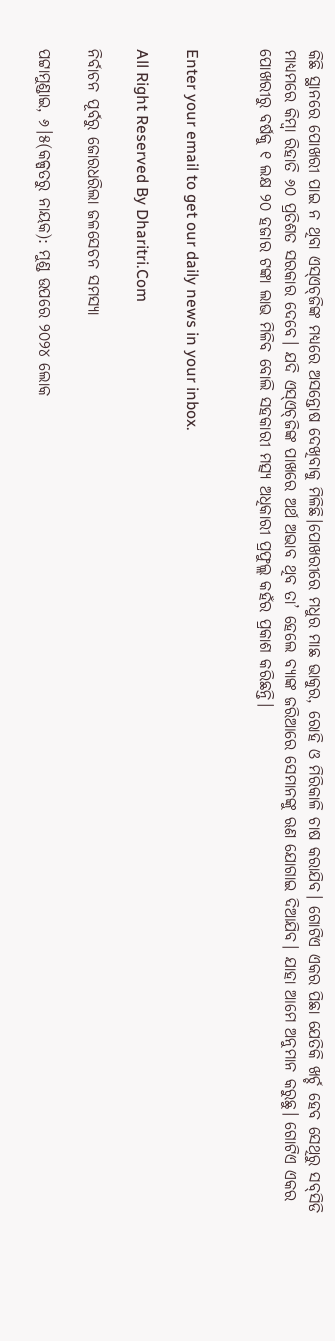କିଛି ସ୍ଥାନରେ ପୋଖରୀ ପାଇ ନ ଥିବା ଏସ୍‌ଏଚ୍‌ଜିଙ୍କ ମଧ୍ୟରେ ଅସନ୍ତୋଷ ଦେଖିବାକୁ ମିଳିଛି।ପୋଖରୀରେ ମଧୁର ମାଛ ଭାକୁର, ରୋହି ଓ ମିରିକାଳି ଚାଷ କରାଯିବ। ଗୋଟିଏ ଏକର ପିଛା ଯେତିକି ଖର୍ଚ୍ଚ ହେବ ସେଥିରୁ ସବ୍‌ସିଡି ମାଧ୍ୟମରେ କିମ୍ବା ରିହାତି ୬୦ ପ୍ରତିଶତ ସରକାର ଦେବେ। ଯଦି ଏସ୍‌ଏଚ୍‌ଜିଙ୍କ ପାଖରେ ଅର୍ଥ ଅଭାବ ଥିବ ତା’ ହେଲେ ବ୍ୟାଙ୍କ ଜରିଆରେ ସେମାନଙ୍କୁ ଋଣ ଯୋଗାଇ ଦିଆଯିବ। ଯାହା ଆମେ ଅନୁମାନ କରୁଛୁ। ଗୋଟିଏ ଏକର ପୋଖରୀରୁ ବର୍ଷକୁ ୧ ଲକ୍ଷ ୨୦ ହଜାର ଟଙ୍କା ଲାଭ ମିଳିବ ବୋଲି ସହକାରୀ ମତ୍ସ୍ୟ ଅଧିକାରୀ ପ୍ରଫୁଲ୍ଲ କହଁର ପ୍ରକାଶ କରିଛନ୍ତି।


Enter your email to get our daily news in your inbox.

All Right Reserved By Dharitri.Com

ନିର୍ବାଚନ ପୂର୍ବରୁ ଜୋରଧରିଲା ଜଳସେଚନ ସମସ୍ୟା

ପଟ୍ଟାମୁଣ୍ଡାଇ, ୬।୫(କଳ୍ପତରୁ ନାୟକ): ମୁଣ୍ଡ ଉପରେ ୨୦୨୪ ଲୋକ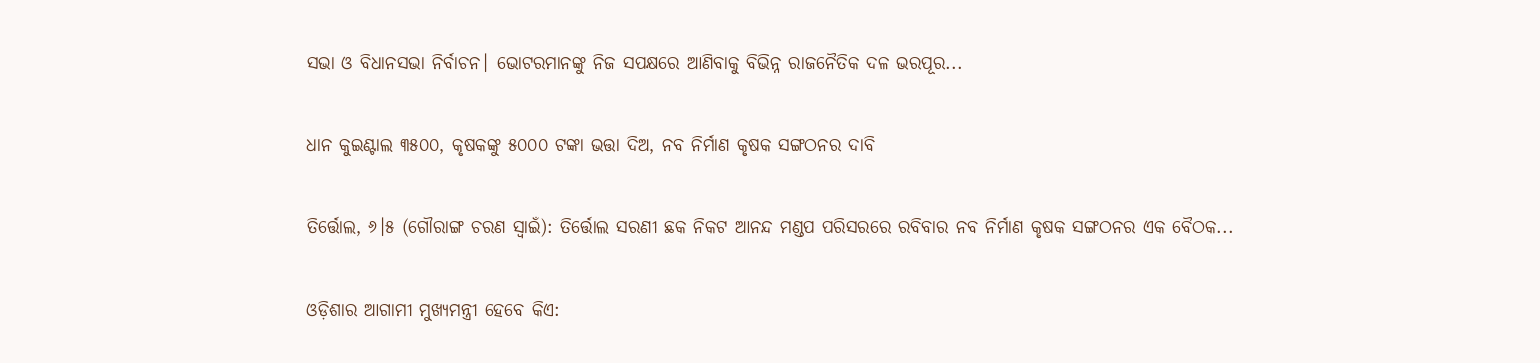ସଭା ଓ ବିଧାନସଭା ନିର୍ବାଚନ। ଭୋଟରମାନଙ୍କୁ ନିଜ ସପକ୍ଷରେ ଆଣିବାକୁ ବିଭିନ୍ନ ରାଜନୈତିକ ଦଳ ଭରପୂର...

ଧାନ କୁଇଣ୍ଟାଲ ୩୫୦୦, କୃଷକଙ୍କୁ ୫୦୦୦ ଟଙ୍କା ଭତ୍ତା ଦିଅ, ନବ ନିର୍ମାଣ କୃଷକ ସଙ୍ଗଠନର ଦାବି

ତିର୍ତ୍ତୋଲ, ୬।୫ (ଗୌରାଙ୍ଗ ଚରଣ ସ୍ବାଇଁ): ତିର୍ତ୍ତୋଲ ସରଣୀ ଛକ ନିକଟ ଆନନ୍ଦ ମଣ୍ଡପ ପରିସରରେ ରବିବାର ନବ ନିର୍ମାଣ କୃଷକ ସଙ୍ଗଠନର ଏକ ବୈଠକ...

ଓଡ଼ିଶାର ଆଗାମୀ ମୁଖ୍ୟମନ୍ତ୍ରୀ ହେବେ କିଏ: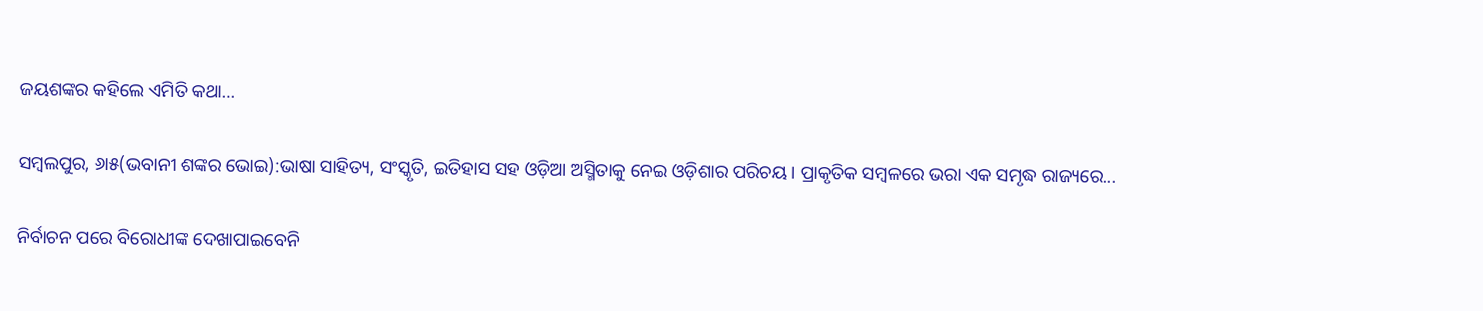ଜୟଶଙ୍କର କହିଲେ ଏମିତି କଥା…

ସମ୍ବଲପୁର, ୬ା୫(ଭବାନୀ ଶଙ୍କର ଭୋଇ):ଭାଷା ସାହିତ୍ୟ, ସଂସ୍କୃତି, ଇତିହାସ ସହ ଓଡ଼ିଆ ଅସ୍ମିତାକୁ ନେଇ ଓଡ଼ିଶାର ପରିଚୟ। ପ୍ରାକୃତିକ ସମ୍ବଳରେ ଭରା ଏକ ସମୃଦ୍ଧ ରାଜ୍ୟରେ...

ନିର୍ବାଚନ ପରେ ବିରୋଧୀଙ୍କ ଦେଖାପାଇବେନି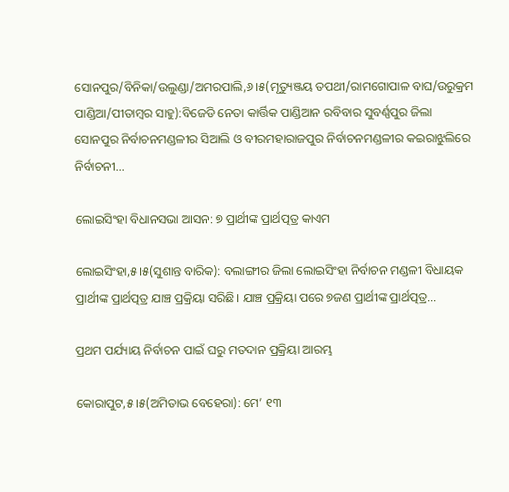ସୋନପୁର/ବିନିକା/ଉଲୁଣ୍ଡା/ଅମରପାଲି,୬।୫(ମୃତ୍ୟୁଞ୍ଜୟ ତପଥୀ/ରାମଗୋପାଳ ବାଘ/ଉରୁକ୍ରମ ପାଣ୍ଡିଆ/ପୀତାମ୍ବର ସାହୁ):ବିଜେଡି ନେତା କାର୍ତ୍ତିକ ପାଣ୍ଡିଆନ ରବିବାର ସୁବର୍ଣ୍ଣପୁର ଜିଲା ସୋନପୁର ନିର୍ବାଚନମଣ୍ଡଳୀର ସିଆଲି ଓ ବୀରମହାରାଜପୁର ନିର୍ବାଚନମଣ୍ଡଳୀର କଇରାଝୁଲିରେ ନିର୍ବାଚନୀ...

ଲୋଇସିଂହା ବିଧାନସଭା ଆସନ: ୭ ପ୍ରାର୍ଥୀଙ୍କ ପ୍ରାର୍ଥତ୍ପତ୍ର କାଏମ

ଲୋଇସିଂହା,୫।୫(ସୁଶାନ୍ତ ବାରିକ): ବଲାଙ୍ଗୀର ଜିଲା ଲୋଇସିଂହା ନିର୍ବାଚନ ମଣ୍ଡଳୀ ବିଧାୟକ ପ୍ରାର୍ଥୀଙ୍କ ପ୍ରାର୍ଥତ୍ପତ୍ର ଯାଞ୍ଚ ପ୍ରକ୍ରିୟା ସରିଛି। ଯାଞ୍ଚ ପ୍ରକ୍ରିୟା ପରେ ୭ଜଣ ପ୍ରାର୍ଥୀଙ୍କ ପ୍ରାର୍ଥତ୍ପତ୍ର...

ପ୍ରଥମ ପର୍ଯ୍ୟାୟ ନିର୍ବାଚନ ପାଇଁ ଘରୁ ମତଦାନ ପ୍ରକ୍ରିୟା ଆରମ୍ଭ

କୋରାପୁଟ,୫।୫(ଅମିତାଭ ବେହେରା): ମେ’ ୧୩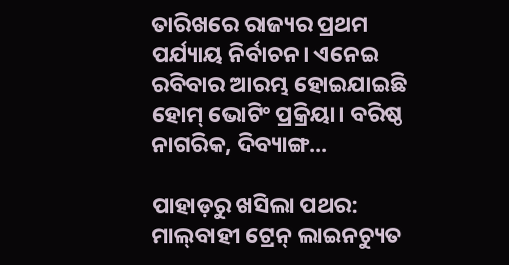ତାରିଖରେ ରାଜ୍ୟର ପ୍ରଥମ ପର୍ଯ୍ୟାୟ ନିର୍ବାଚନ। ଏନେଇ ରବିବାର ଆରମ୍ଭ ହୋଇଯାଇଛି ହୋମ୍‌ ଭୋଟିଂ ପ୍ରକ୍ରିୟା। ବରିଷ୍ଠ ନାଗରିକ, ଦିବ୍ୟାଙ୍ଗ...

ପାହାଡ଼ରୁ ଖସିଲା ପଥର: ମାଲ୍‌ବାହୀ ଟ୍ରେନ୍‌ ଲାଇନଚ୍ୟୁତ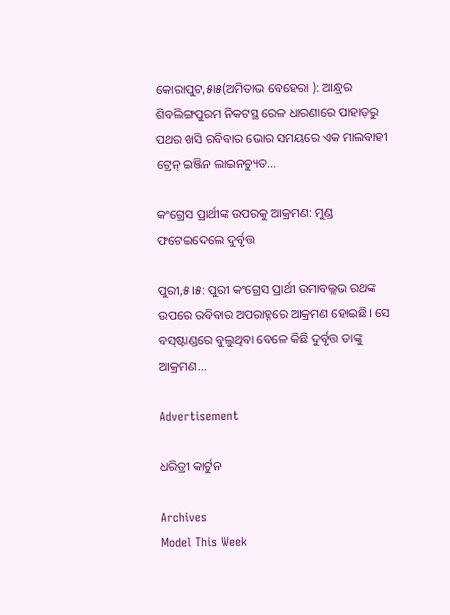କୋରାପୁଟ,୫ା୫(ଅମିତାଭ ବେହେରା ): ଆନ୍ଧ୍ରର ଶିବଲିଙ୍ଗପୁରମ ନିକଟସ୍ଥ ରେଳ ଧାରଣାରେ ପାହାଡ଼ରୁ ପଥର ଖସି ରବିବାର ଭୋର ସମୟରେ ଏକ ମାଲବାହୀ ଟ୍ରେନ୍‌ ଇଞ୍ଜିନ ଲାଇନଚ୍ୟୁତ...

କଂଗ୍ରେସ ପ୍ରାର୍ଥୀଙ୍କ ଉପରକୁ ଆକ୍ରମଣ: ମୁଣ୍ଡ ଫଟେଇଦେଲେ ଦୁର୍ବୃତ୍ତ

ପୁରୀ,୫।୫: ପୁରୀ କଂଗ୍ରେସ ପ୍ରାର୍ଥୀ ଉମାବଲ୍ଲଭ ରଥଙ୍କ ଉପରେ ରବିବାର ଅପରାହ୍ନରେ ଆକ୍ରମଣ ହୋଇଛି। ସେ ବସ୍‌ଷ୍ଟାଣ୍ଡରେ ବୁଲୁଥିବା ବେଳେ କିଛି ଦୁର୍ବୃତ୍ତ ତାଙ୍କୁ ଆକ୍ରମଣ...

Advertisement

ଧରିତ୍ରୀ କାର୍ଟୁନ

Archives
Model This Week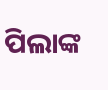ପିଲାଙ୍କ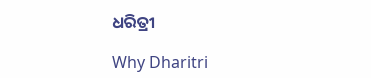ଧରିତ୍ରୀ

Why Dharitri